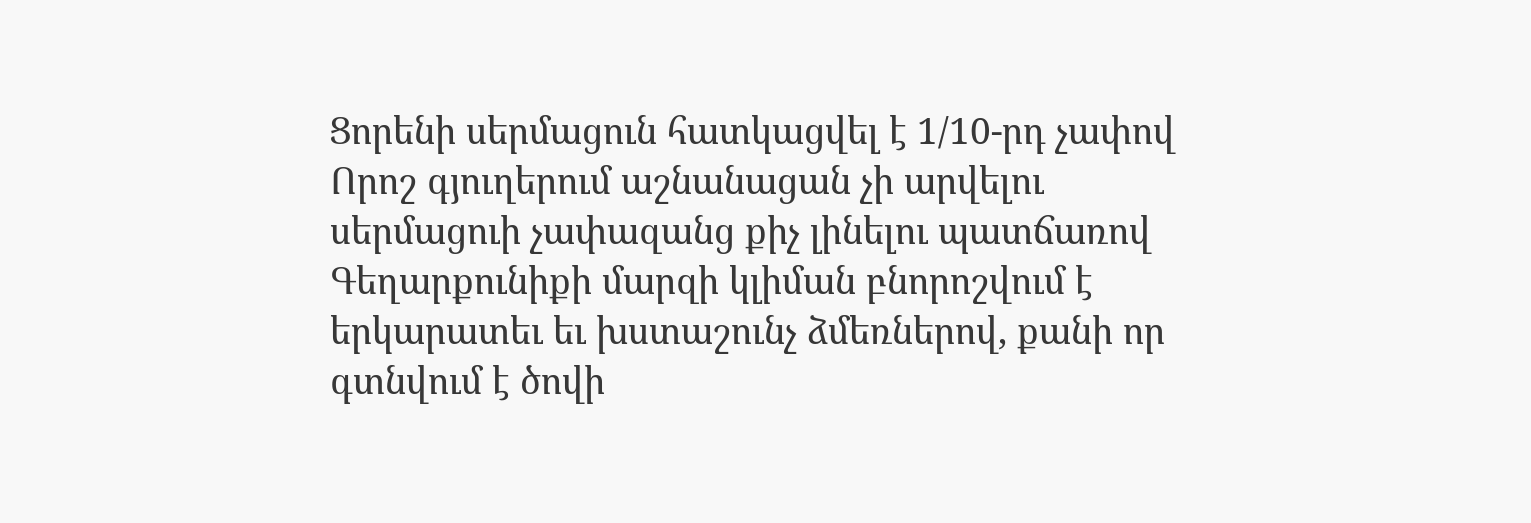Ցորենի սերմացուն հատկացվել է 1/10-րդ չափով
Որոշ գյուղերում աշնանացան չի արվելու սերմացուի չափազանց քիչ լինելու պատճառով
Գեղարքունիքի մարզի կլիման բնորոշվում է երկարատեւ եւ խստաշունչ ձմեռներով, քանի որ գտնվում է ծովի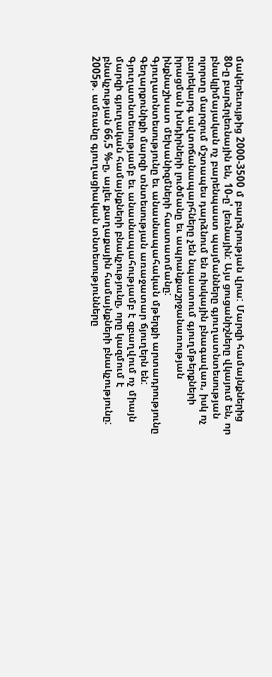մակերեւույթից 2000-3500 մ բարձրության վրա: Մարզի համայնքներից 80-ը բարձրլեռնային են, 10-ը' լեռնային: Այս ցուցանիշները վկայում են, որ բնակլիմայական ոչ բարենպաստ պայմանները գյուղատնտեսության ոլորտը մարզում մշտապես դարձնում են ռիսկային բնագավառ, իսկ ոչ բարեկարգ ավտոճանապարհները չեն նպաստում գյուղմթերքների իրացման խնդիրների լուծմանը եւ ապրանքաշրջանառության ինքնաշխատ մեխանիզմների հաստատմանը:
Գյուղատնտեսությունը եւ անասնապահական մթերքի արտադրությունը Գեղարքունիքի մարզի տնտեսության առաջատար ճյուղերն են: Գյուղատնտեսությամբ եւ անասնապահությամբ է զբաղվում ոչ միայն մարզի գյուղական համայնքների բնակչությունը, որը կազմում է բնակչության 66,5 %-ը, այլեւ քաղաքային համայնքների բնակչությունը:
2005թ. ամռանը գյուղացիական տնտեսությունները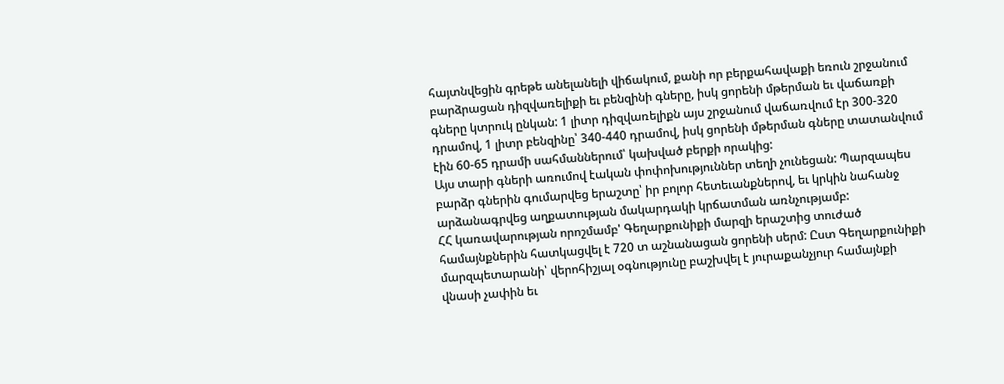հայտնվեցին գրեթե անելանելի վիճակում, քանի որ բերքահավաքի եռուն շրջանում բարձրացան դիզվառելիքի եւ բենզինի գները, իսկ ցորենի մթերման եւ վաճառքի գները կտրուկ ընկան: 1 լիտր դիզվառելիքն այս շրջանում վաճառվում էր 300-320 դրամով, 1 լիտր բենզինը՝ 340-440 դրամով, իսկ ցորենի մթերման գները տատանվում էին 60-65 դրամի սահմաններում՝ կախված բերքի որակից:
Այս տարի գների առումով էական փոփոխություններ տեղի չունեցան: Պարզապես բարձր գներին գումարվեց երաշտը՝ իր բոլոր հետեւանքներով, եւ կրկին նահանջ արձանագրվեց աղքատության մակարդակի կրճատման առնչությամբ:
ՀՀ կառավարության որոշմամբ' Գեղարքունիքի մարզի երաշտից տուժած համայնքներին հատկացվել է 720 տ աշնանացան ցորենի սերմ: Ըստ Գեղարքունիքի մարզպետարանի՝ վերոհիշյալ օգնությունը բաշխվել է յուրաքանչյուր համայնքի վնասի չափին եւ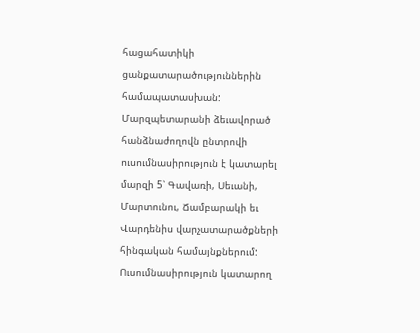հացահատիկի ցանքատարածություններին համապատասխան: Մարզպետարանի ձեւավորած հանձնաժողովն ընտրովի ուսումնասիրություն է կատարել մարզի 5՝ Գավառի, Սեւանի, Մարտունու, Ճամբարակի եւ Վարդենիս վարչատարածքների հինգական համայնքներում: Ուսումնասիրություն կատարող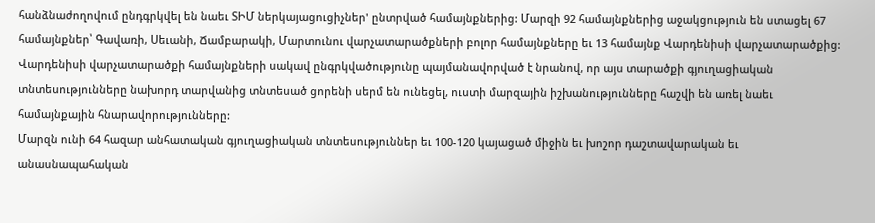հանձնաժողովում ընդգրկվել են նաեւ ՏԻՄ ներկայացուցիչներ' ընտրված համայնքներից: Մարզի 92 համայնքներից աջակցություն են ստացել 67 համայնքներ՝ Գավառի, Սեւանի, Ճամբարակի, Մարտունու վարչատարածքների բոլոր համայնքները եւ 13 համայնք Վարդենիսի վարչատարածքից: Վարդենիսի վարչատարածքի համայնքների սակավ ընգրկվածությունը պայմանավորված է նրանով, որ այս տարածքի գյուղացիական տնտեսությունները նախորդ տարվանից տնտեսած ցորենի սերմ են ունեցել, ուստի մարզային իշխանությունները հաշվի են առել նաեւ համայնքային հնարավորությունները:
Մարզն ունի 64 հազար անհատական գյուղացիական տնտեսություններ եւ 100-120 կայացած միջին եւ խոշոր դաշտավարական եւ անասնապահական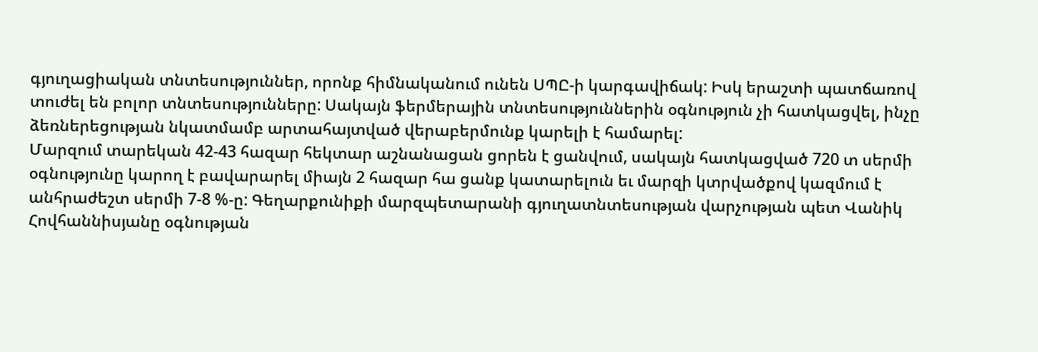գյուղացիական տնտեսություններ, որոնք հիմնականում ունեն ՍՊԸ-ի կարգավիճակ: Իսկ երաշտի պատճառով տուժել են բոլոր տնտեսությունները: Սակայն ֆերմերային տնտեսություններին օգնություն չի հատկացվել, ինչը ձեռներեցության նկատմամբ արտահայտված վերաբերմունք կարելի է համարել:
Մարզում տարեկան 42-43 հազար հեկտար աշնանացան ցորեն է ցանվում, սակայն հատկացված 720 տ սերմի օգնությունը կարող է բավարարել միայն 2 հազար հա ցանք կատարելուն եւ մարզի կտրվածքով կազմում է անհրաժեշտ սերմի 7-8 %-ը: Գեղարքունիքի մարզպետարանի գյուղատնտեսության վարչության պետ Վանիկ Հովհաննիսյանը օգնության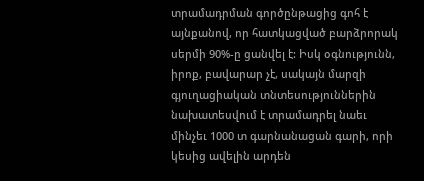տրամադրման գործընթացից գոհ է այնքանով, որ հատկացված բարձրորակ սերմի 90%-ը ցանվել է: Իսկ օգնությունն, իրոք, բավարար չէ, սակայն մարզի գյուղացիական տնտեսություններին նախատեսվում է տրամադրել նաեւ մինչեւ 1000 տ գարնանացան գարի, որի կեսից ավելին արդեն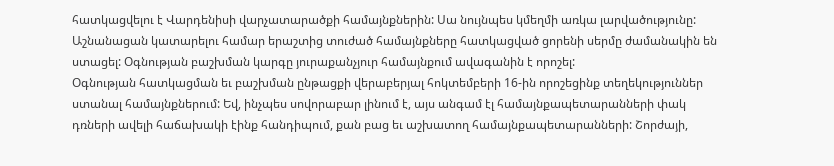հատկացվելու է Վարդենիսի վարչատարածքի համայնքներին: Սա նույնպես կմեղմի առկա լարվածությունը:
Աշնանացան կատարելու համար երաշտից տուժած համայնքները հատկացված ցորենի սերմը ժամանակին են ստացել: Օգնության բաշխման կարգը յուրաքանչյուր համայնքում ավագանին է որոշել:
Օգնության հատկացման եւ բաշխման ընթացքի վերաբերյալ հոկտեմբերի 16-ին որոշեցինք տեղեկություններ ստանալ համայնքներում: Եվ, ինչպես սովորաբար լինում է, այս անգամ էլ համայնքապետարանների փակ դռների ավելի հաճախակի էինք հանդիպում, քան բաց եւ աշխատող համայնքապետարանների: Շորժայի,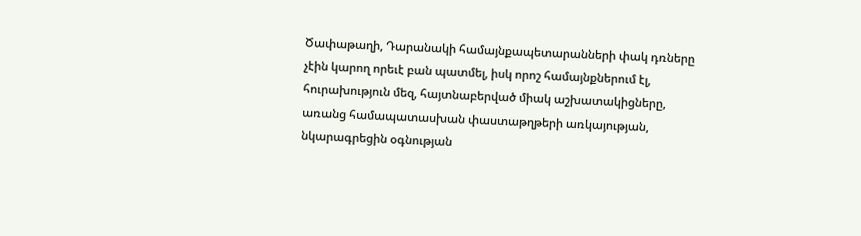Ծափաթաղի, Դարանակի համայնքապետարանների փակ դռները չէին կարող որեւէ բան պատմել, իսկ որոշ համայնքներում էլ, հուրախություն մեզ, հայտնաբերված միակ աշխատակիցները, առանց համապատասխան փաստաթղթերի առկայության, նկարագրեցին օգնության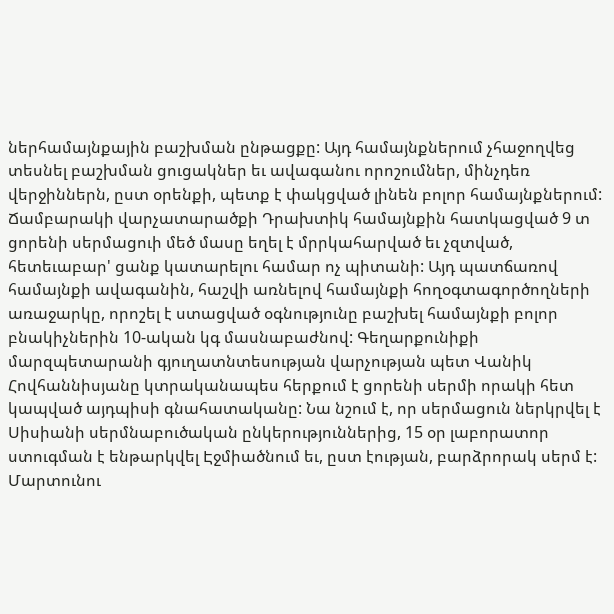ներհամայնքային բաշխման ընթացքը: Այդ համայնքներում չհաջողվեց տեսնել բաշխման ցուցակներ եւ ավագանու որոշումներ, մինչդեռ վերջիններն, ըստ օրենքի, պետք է փակցված լինեն բոլոր համայնքներում:
Ճամբարակի վարչատարածքի Դրախտիկ համայնքին հատկացված 9 տ ցորենի սերմացուի մեծ մասը եղել է մրրկահարված եւ չզտված, հետեւաբար' ցանք կատարելու համար ոչ պիտանի: Այդ պատճառով համայնքի ավագանին, հաշվի առնելով համայնքի հողօգտագործողների առաջարկը, որոշել է ստացված օգնությունը բաշխել համայնքի բոլոր բնակիչներին 10-ական կգ մասնաբաժնով: Գեղարքունիքի մարզպետարանի գյուղատնտեսության վարչության պետ Վանիկ Հովհաննիսյանը կտրականապես հերքում է ցորենի սերմի որակի հետ կապված այդպիսի գնահատականը: Նա նշում է, որ սերմացուն ներկրվել է Սիսիանի սերմնաբուծական ընկերություններից, 15 օր լաբորատոր ստուգման է ենթարկվել Էջմիածնում եւ, ըստ էության, բարձրորակ սերմ է:
Մարտունու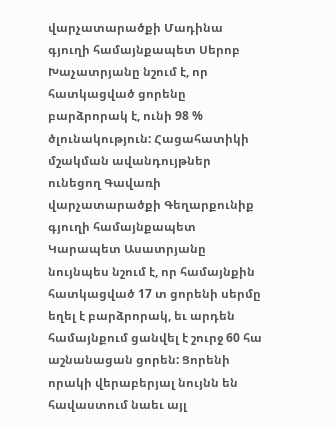վարչատարածքի Մադինա գյուղի համայնքապետ Սերոբ Խաչատրյանը նշում է, որ հատկացված ցորենը բարձրորակ է, ունի 98 % ծլունակություն: Հացահատիկի մշակման ավանդույթներ ունեցող Գավառի վարչատարածքի Գեղարքունիք գյուղի համայնքապետ Կարապետ Ասատրյանը նույնպես նշում է, որ համայնքին հատկացված 17 տ ցորենի սերմը եղել է բարձրորակ, եւ արդեն համայնքում ցանվել է շուրջ 60 հա աշնանացան ցորեն: Ցորենի որակի վերաբերյալ նույնն են հավաստում նաեւ այլ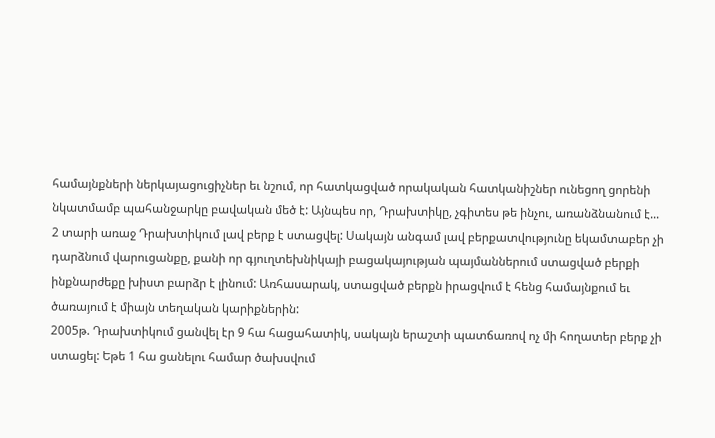համայնքների ներկայացուցիչներ եւ նշում, որ հատկացված որակական հատկանիշներ ունեցող ցորենի նկատմամբ պահանջարկը բավական մեծ է: Այնպես որ, Դրախտիկը, չգիտես թե ինչու, առանձնանում է...
2 տարի առաջ Դրախտիկում լավ բերք է ստացվել: Սակայն անգամ լավ բերքատվությունը եկամտաբեր չի դարձնում վարուցանքը, քանի որ գյուղտեխնիկայի բացակայության պայմաններում ստացված բերքի ինքնարժեքը խիստ բարձր է լինում: Առհասարակ, ստացված բերքն իրացվում է հենց համայնքում եւ ծառայում է միայն տեղական կարիքներին:
2005թ. Դրախտիկում ցանվել էր 9 հա հացահատիկ, սակայն երաշտի պատճառով ոչ մի հողատեր բերք չի ստացել: Եթե 1 հա ցանելու համար ծախսվում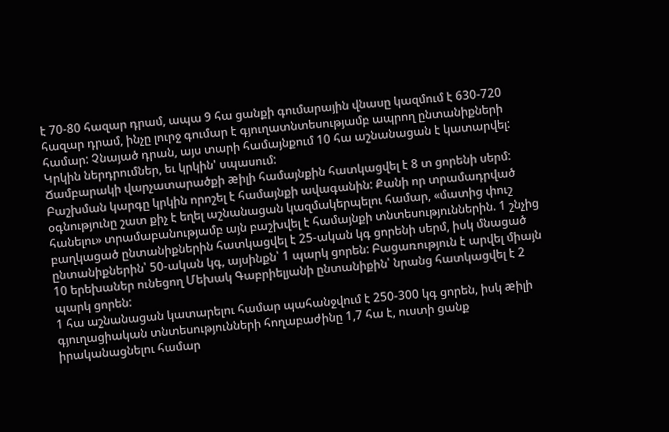է 70-80 հազար դրամ, ապա 9 հա ցանքի գումարային վնասը կազմում է 630-720 հազար դրամ, ինչը լուրջ գումար է գյուղատնտեսությամբ ապրող ընտանիքների համար: Չնայած դրան, այս տարի համայնքում 10 հա աշնանացան է կատարվել: Կրկին ներդրումներ, եւ կրկին' սպասում:
Ճամբարակի վարչատարածքի æիլի համայնքին հատկացվել է 8 տ ցորենի սերմ: Բաշխման կարգը կրկին որոշել է համայնքի ավագանին: Քանի որ տրամադրված օգնությունը շատ քիչ է եղել աշնանացան կազմակերպելու համար, «մատից փուշ հանելու» տրամաբանությամբ այն բաշխվել է համայնքի տնտեսություններին. 1 շնչից բաղկացած ընտանիքներին հատկացվել է 25-ական կգ ցորենի սերմ, իսկ մնացած ընտանիքներին՝ 50-ական կգ, այսինքն՝ 1 պարկ ցորեն: Բացառություն է արվել միայն 10 երեխաներ ունեցող Մեխակ Գաբրիելյանի ընտանիքին՝ նրանց հատկացվել է 2 պարկ ցորեն:
1 հա աշնանացան կատարելու համար պահանջվում է 250-300 կգ ցորեն, իսկ æիլի գյուղացիական տնտեսությունների հողաբաժինը 1,7 հա է, ուստի ցանք իրականացնելու համար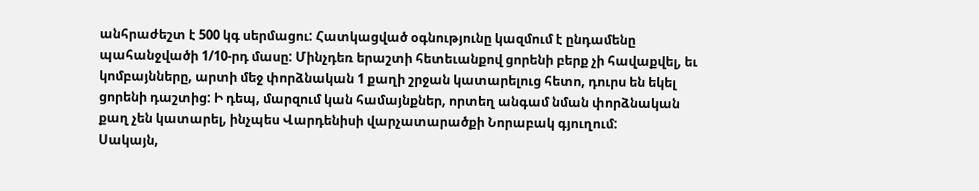անհրաժեշտ է 500 կգ սերմացու: Հատկացված օգնությունը կազմում է ընդամենը պահանջվածի 1/10-րդ մասը: Մինչդեռ երաշտի հետեւանքով ցորենի բերք չի հավաքվել, եւ կոմբայնները, արտի մեջ փորձնական 1 քաղի շրջան կատարելուց հետո, դուրս են եկել ցորենի դաշտից: Ի դեպ, մարզում կան համայնքներ, որտեղ անգամ նման փորձնական քաղ չեն կատարել, ինչպես Վարդենիսի վարչատարածքի Նորաբակ գյուղում:
Սակայն,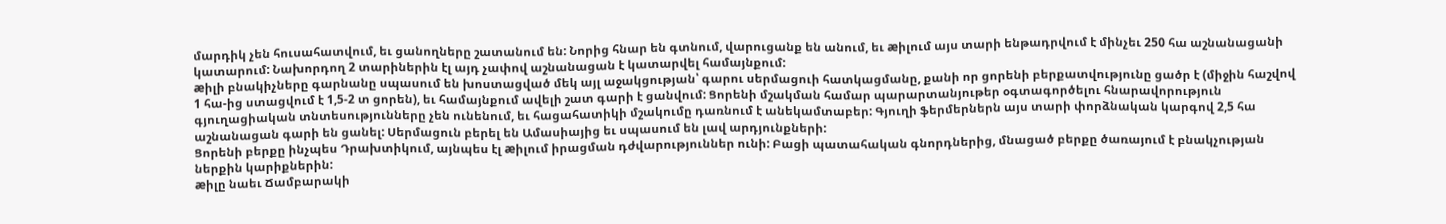մարդիկ չեն հուսահատվում, եւ ցանողները շատանում են: Նորից հնար են գտնում, վարուցանք են անում, եւ æիլում այս տարի ենթադրվում է մինչեւ 250 հա աշնանացանի կատարում: Նախորդող 2 տարիներին էլ այդ չափով աշնանացան է կատարվել համայնքում:
æիլի բնակիչները գարնանը սպասում են խոստացված մեկ այլ աջակցության՝ գարու սերմացուի հատկացմանը, քանի որ ցորենի բերքատվությունը ցածր է (միջին հաշվով 1 հա-ից ստացվում է 1,5-2 տ ցորեն), եւ համայնքում ավելի շատ գարի է ցանվում: Ցորենի մշակման համար պարարտանյութեր օգտագործելու հնարավորություն գյուղացիական տնտեսությունները չեն ունենում, եւ հացահատիկի մշակումը դառնում է անեկամտաբեր: Գյուղի ֆերմերներն այս տարի փորձնական կարգով 2,5 հա աշնանացան գարի են ցանել: Սերմացուն բերել են Ամասիայից եւ սպասում են լավ արդյունքների:
Ցորենի բերքը ինչպես Դրախտիկում, այնպես էլ æիլում իրացման դժվարություններ ունի: Բացի պատահական գնորդներից, մնացած բերքը ծառայում է բնակչության ներքին կարիքներին:
æիլը նաեւ Ճամբարակի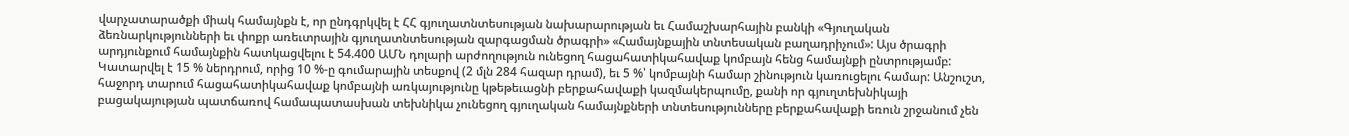վարչատարածքի միակ համայնքն է, որ ընդգրկվել է ՀՀ գյուղատնտեսության նախարարության եւ Համաշխարհային բանկի «Գյուղական ձեռնարկությունների եւ փոքր առեւտրային գյուղատնտեսության զարգացման ծրագրի» «Համայնքային տնտեսական բաղադրիչում»: Այս ծրագրի արդյունքում համայնքին հատկացվելու է 54.400 ԱՄՆ դոլարի արժողություն ունեցող հացահատիկահավաք կոմբայն հենց համայնքի ընտրությամբ: Կատարվել է 15 % ներդրում, որից 10 %-ը գումարային տեսքով (2 մլն 284 հազար դրամ), եւ 5 %՝ կոմբայնի համար շինություն կառուցելու համար: Անշուշտ, հաջորդ տարում հացահատիկահավաք կոմբայնի առկայությունը կթեթեւացնի բերքահավաքի կազմակերպումը, քանի որ գյուղտեխնիկայի բացակայության պատճառով համապատասխան տեխնիկա չունեցող գյուղական համայնքների տնտեսությունները բերքահավաքի եռուն շրջանում չեն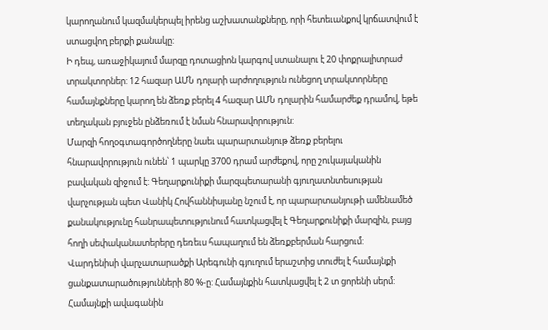կարողանում կազմակերպել իրենց աշխատանքները, որի հետեւանքով կրճատվում է ստացվող բերքի քանակը:
Ի դեպ, առաջիկայում մարզը դոտացիոն կարգով ստանալու է 20 փոքրալիտրաժ տրակտորներ: 12 հազար ԱՄՆ դոլարի արժողություն ունեցող տրակտորները համայնքները կարող են ձեռք բերել 4 հազար ԱՄՆ դոլարին համարժեք դրամով, եթե տեղական բյուջեն ընձեռում է նման հնարավորություն:
Մարզի հողօգտագործողները նաեւ պարարտանյութ ձեռք բերելու հնարավորություն ունեն՝ 1 պարկը 3700 դրամ արժեքով, որը շուկայականին բավական զիջում է: Գեղարքունիքի մարզպետարանի գյուղատնտեսության վարչության պետ Վանիկ Հովհաննիսյանը նշում է, որ պարարտանյութի ամենամեծ քանակությունը հանրապետությունում հատկացվել է Գեղարքունիքի մարզին, բայց հողի սեփականատերերը դեռեւս հապաղում են ձեռքբերման հարցում:
Վարդենիսի վարչատարածքի Արեգունի գյուղում երաշտից տուժել է համայնքի ցանքատարածությունների 80 %-ը: Համայնքին հատկացվել է 2 տ ցորենի սերմ: Համայնքի ավագանին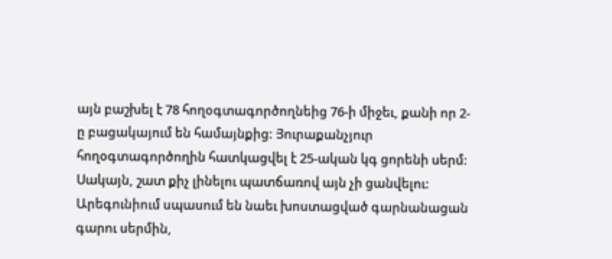այն բաշխել է 78 հողօգտագործողնեից 76-ի միջեւ, քանի որ 2-ը բացակայում են համայնքից: Յուրաքանչյուր հողօգտագործողին հատկացվել է 25-ական կգ ցորենի սերմ: Սակայն, շատ քիչ լինելու պատճառով այն չի ցանվելու: Արեգունիում սպասում են նաեւ խոստացված գարնանացան գարու սերմին,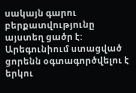սակայն գարու բերքատվությունը այստեղ ցածր է: Արեգունիում ստացված ցորենն օգտագործվելու է երկու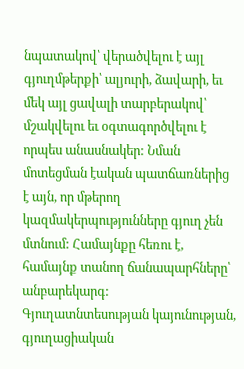նպատակով՝ վերածվելու է այլ գյուղմթերքի՝ ալյուրի, ձավարի, եւ մեկ այլ ցավալի տարբերակով՝ մշակվելու եւ օգտագործվելու է որպես անասնակեր: Նման մոտեցման էական պատճառներից է այն, որ մթերող կազմակերպությունները գյուղ չեն մտնում: Համայնքը հեռու է, համայնք տանող ճանապարհները՝ անբարեկարգ:
Գյուղատնտեսության կայունության, գյուղացիական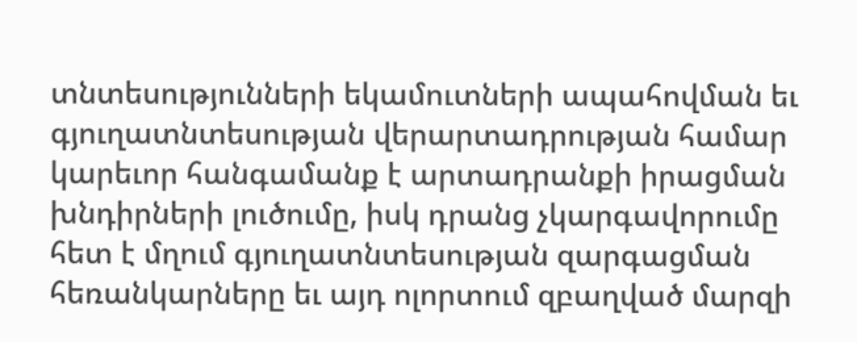տնտեսությունների եկամուտների ապահովման եւ գյուղատնտեսության վերարտադրության համար կարեւոր հանգամանք է արտադրանքի իրացման խնդիրների լուծումը, իսկ դրանց չկարգավորումը հետ է մղում գյուղատնտեսության զարգացման հեռանկարները եւ այդ ոլորտում զբաղված մարզի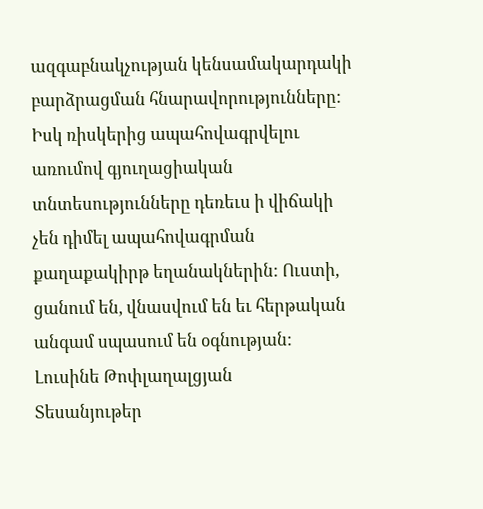ազգաբնակչության կենսամակարդակի բարձրացման հնարավորությունները: Իսկ ռիսկերից ապահովագրվելու առումով գյուղացիական տնտեսությունները դեռեւս ի վիճակի չեն դիմել ապահովագրման քաղաքակիրթ եղանակներին: Ուստի, ցանում են, վնասվում են եւ հերթական անգամ սպասում են օգնության:
Լուսինե Թոփլաղալցյան
Տեսանյութեր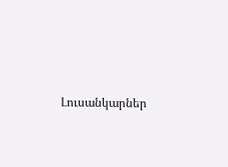Լուսանկարներ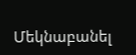Մեկնաբանել